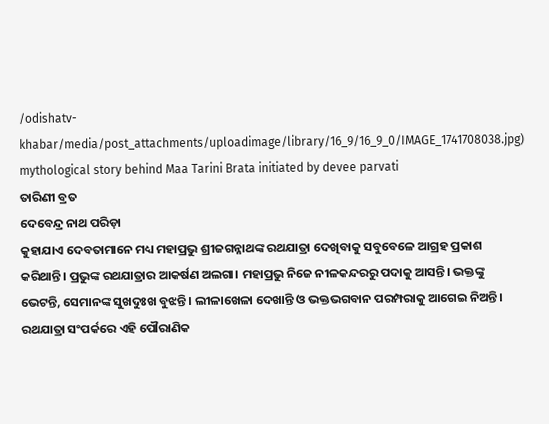/odishatv-khabar/media/post_attachments/uploadimage/library/16_9/16_9_0/IMAGE_1741708038.jpg)
mythological story behind Maa Tarini Brata initiated by devee parvati
ତାରିଣୀ ବ୍ରତ
ଦେବେନ୍ଦ୍ର ନାଥ ପରିଡ଼ା
କୁହାଯାଏ ଦେବତାମାନେ ମଧ୍ୟ ମହାପ୍ରଭୁ ଶ୍ରୀଜଗନ୍ନାଥଙ୍କ ରଥଯାତ୍ରା ଦେଖିବାକୁ ସବୁବେଳେ ଆଗ୍ରହ ପ୍ରକାଶ କରିଥାନ୍ତି। ପ୍ରଭୁଙ୍କ ରଥଯାତ୍ରାର ଆକର୍ଷଣ ଅଲଗା। ମହାପ୍ରଭୁ ନିଜେ ନୀଳକନ୍ଦରରୁ ପଦାକୁ ଆସନ୍ତି। ଭକ୍ତଙ୍କୁ ଭେଟନ୍ତି, ସେମାନଙ୍କ ସୁଖଦୁଃଖ ବୁଝନ୍ତି। ଲୀଳାଖେଳା ଦେଖାନ୍ତି ଓ ଭକ୍ତଭଗବାନ ପରମ୍ପରାକୁ ଆଗେଇ ନିଅନ୍ତି। ରଥଯାତ୍ରା ସଂପର୍କରେ ଏହି ପୌରାଣିକ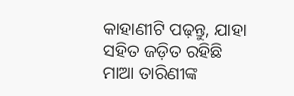କାହାଣୀଟି ପଢ଼ନ୍ତୁ, ଯାହା ସହିତ ଜଡ଼ିତ ରହିଛି ମାଆ ତାରିଣୀଙ୍କ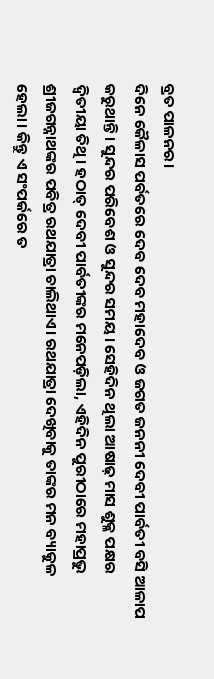ବ୍ରତ ପାଳନର।
ଦିନେ କୈଳାସ ପର୍ବତରେ ଦେବ ଦେବ ମହାଦେବ ଓ ଜଗତ ଜନନୀ ଦେବୀ ପାର୍ବତୀ ବସି ଆଳାପ କରୁଥାନ୍ତି। ସୁନ୍ଦର ପରିବେଶ ଓ ସୁନ୍ଦର ସମୟ। ସେହିଦିନ ଥିଲା ଆଷାଢ଼ ମାସ ଶୁକ୍ଳ ପକ୍ଷର ଦ୍ୱିତୀୟା ତିଥି। ହଠାତ୍ ଦେବୀ ପାର୍ବତୀଙ୍କର ମନେପଡ଼ିଲା, ଏହିଦିନ ପୁରୀଠାରେ ମହାପ୍ରଭୁ ଶ୍ରୀଜଗନ୍ନାଥଙ୍କର ପବିତ୍ର ରଥଯାତ୍ରା ଚାଲିଥାଏ। ରଥଯାତ୍ରା ଦେଖିବାକୁ ତାଙ୍କର ମନ ବ୍ୟାକୁଳ ହେଲା। କିନ୍ତୁ ଏ ସଂପର୍କରେ ତ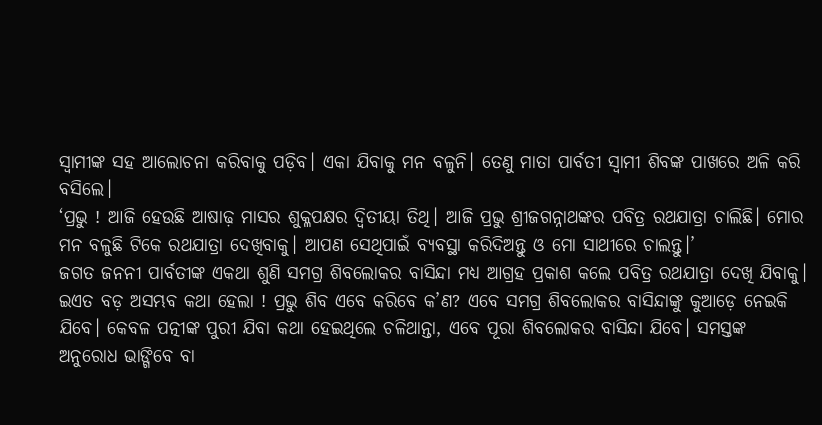ସ୍ୱାମୀଙ୍କ ସହ ଆଲୋଚନା କରିବାକୁ ପଡ଼ିବ। ଏକା ଯିବାକୁ ମନ ବଳୁନି। ତେଣୁ ମାତା ପାର୍ବତୀ ସ୍ୱାମୀ ଶିବଙ୍କ ପାଖରେ ଅଳି କରି ବସିଲେ।
‘ପ୍ରଭୁ ! ଆଜି ହେଉଛି ଆଷାଢ଼ ମାସର ଶୁକ୍ଳପକ୍ଷର ଦ୍ୱିତୀୟା ତିଥି। ଆଜି ପ୍ରଭୁ ଶ୍ରୀଜଗନ୍ନାଥଙ୍କର ପବିତ୍ର ରଥଯାତ୍ରା ଚାଲିଛି। ମୋର ମନ ବଳୁଛି ଟିକେ ରଥଯାତ୍ରା ଦେଖିବାକୁ। ଆପଣ ସେଥିପାଇଁ ବ୍ୟବସ୍ଥା କରିଦିଅନ୍ତୁ ଓ ମୋ ସାଥୀରେ ଚାଲନ୍ତୁ।’
ଜଗତ ଜନନୀ ପାର୍ବତୀଙ୍କ ଏକଥା ଶୁଣି ସମଗ୍ର ଶିବଲୋକର ବାସିନ୍ଦା ମଧ୍ୟ ଆଗ୍ରହ ପ୍ରକାଶ କଲେ ପବିତ୍ର ରଥଯାତ୍ରା ଦେଖି ଯିବାକୁ। ଇଏତ ବଡ଼ ଅସମ୍ଭବ କଥା ହେଲା ! ପ୍ରଭୁ ଶିବ ଏବେ କରିବେ କ’ଣ? ଏବେ ସମଗ୍ର ଶିବଲୋକର ବାସିନ୍ଦାଙ୍କୁ କୁଆଡ଼େ ନେଇକି ଯିବେ। କେବଳ ପତ୍ନୀଙ୍କ ପୁରୀ ଯିବା କଥା ହେଇଥିଲେ ଚଳିଥାନ୍ତା, ଏବେ ପୂରା ଶିବଲୋକର ବାସିନ୍ଦା ଯିବେ। ସମସ୍ତଙ୍କ ଅନୁରୋଧ ଭାଙ୍ଗିବେ ବା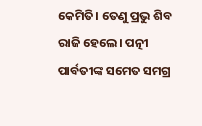କେମିତି। ତେଣୁ ପ୍ରଭୁ ଶିବ ରାଜି ହେଲେ। ପତ୍ନୀ ପାର୍ବତୀଙ୍କ ସମେତ ସମଗ୍ର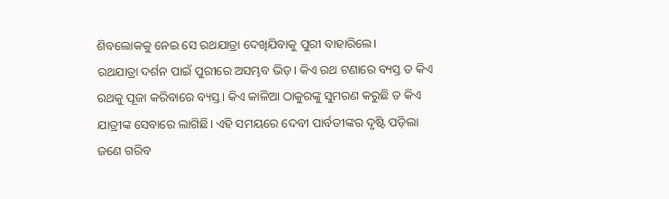ଶିବଲୋକକୁ ନେଇ ସେ ରଥଯାତ୍ରା ଦେଖିଯିବାକୁ ପୁରୀ ବାହାରିଲେ।
ରଥଯାତ୍ରା ଦର୍ଶନ ପାଇଁ ପୁରୀରେ ଅସମ୍ଭବ ଭିଡ଼। କିଏ ରଥ ଟଣାରେ ବ୍ୟସ୍ତ ତ କିଏ ରଥକୁ ପୂଜା କରିବାରେ ବ୍ୟସ୍ତ। କିଏ କାଳିଆ ଠାକୁରଙ୍କୁ ସୁମରଣ କରୁଛି ତ କିଏ ଯାତ୍ରୀଙ୍କ ସେବାରେ ଲାଗିଛି। ଏହି ସମୟରେ ଦେବୀ ପାର୍ବତୀଙ୍କର ଦୃଷ୍ଟି ପଡ଼ିଲା ଜଣେ ଗରିବ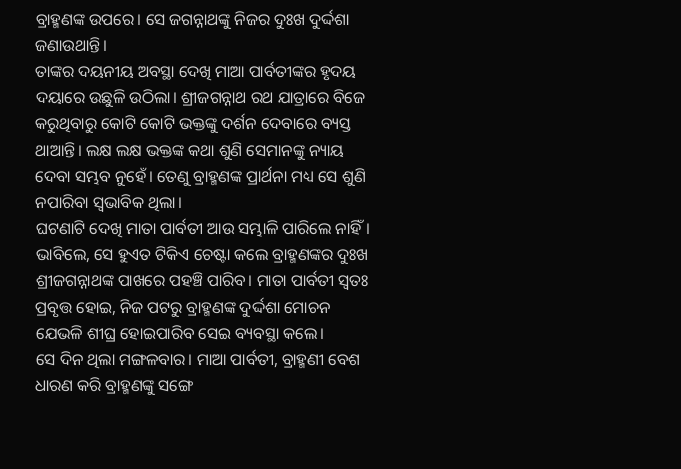ବ୍ରାହ୍ମଣଙ୍କ ଉପରେ। ସେ ଜଗନ୍ନାଥଙ୍କୁ ନିଜର ଦୁଃଖ ଦୁର୍ଦ୍ଦଶା ଜଣାଉଥାନ୍ତି।
ତାଙ୍କର ଦୟନୀୟ ଅବସ୍ଥା ଦେଖି ମାଆ ପାର୍ବତୀଙ୍କର ହୃଦୟ ଦୟାରେ ଉଛୁଳି ଉଠିଲା। ଶ୍ରୀଜଗନ୍ନାଥ ରଥ ଯାତ୍ରାରେ ବିଜେ କରୁଥିବାରୁ କୋଟି କୋଟି ଭକ୍ତଙ୍କୁ ଦର୍ଶନ ଦେବାରେ ବ୍ୟସ୍ତ ଥାଆନ୍ତି। ଲକ୍ଷ ଲକ୍ଷ ଭକ୍ତଙ୍କ କଥା ଶୁଣି ସେମାନଙ୍କୁ ନ୍ୟାୟ ଦେବା ସମ୍ଭବ ନୁହେଁ। ତେଣୁ ବ୍ରାହ୍ମଣଙ୍କ ପ୍ରାର୍ଥନା ମଧ୍ୟ ସେ ଶୁଣି ନପାରିବା ସ୍ୱଭାବିକ ଥିଲା।
ଘଟଣାଟି ଦେଖି ମାତା ପାର୍ବତୀ ଆଉ ସମ୍ଭାଳି ପାରିଲେ ନାହିଁ। ଭାବିଲେ, ସେ ହୁଏତ ଟିକିଏ ଚେଷ୍ଟା କଲେ ବ୍ରାହ୍ମଣଙ୍କର ଦୁଃଖ ଶ୍ରୀଜଗନ୍ନାଥଙ୍କ ପାଖରେ ପହଞ୍ଚି ପାରିବ। ମାତା ପାର୍ବତୀ ସ୍ୱତଃ ପ୍ରବୃତ୍ତ ହୋଇ, ନିଜ ପଟରୁ ବ୍ରାହ୍ମଣଙ୍କ ଦୁର୍ଦ୍ଦଶା ମୋଚନ ଯେଭଳି ଶୀଘ୍ର ହୋଇପାରିବ ସେଇ ବ୍ୟବସ୍ଥା କଲେ।
ସେ ଦିନ ଥିଲା ମଙ୍ଗଳବାର। ମାଆ ପାର୍ବତୀ, ବ୍ରାହ୍ମଣୀ ବେଶ ଧାରଣ କରି ବ୍ରାହ୍ମଣଙ୍କୁ ସଙ୍ଗେ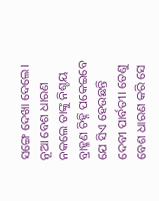ସଙ୍ଗେ ଦେଖା ଦେଲେ। ନୂଆ ବେଶ ଧାରଣ ନକଲେ ତାଙ୍କୁ ନିଶ୍ଚୟ ବ୍ରାହ୍ମଣ ଚିହ୍ନି ପକେଇବେ ଯେ ସିଏ ହେଉଛନ୍ତି ଦେବୀ ପାର୍ବତୀ। ତେଣୁ ବେଶ ଧାରଣ କରି ସେ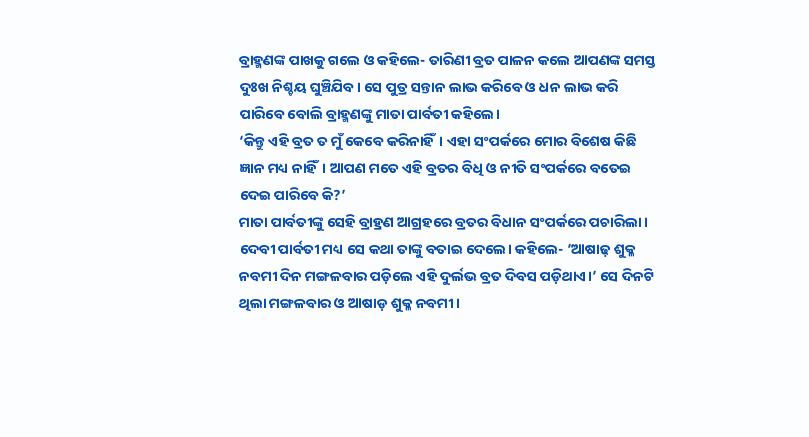ବ୍ରାହ୍ମଣଙ୍କ ପାଖକୁ ଗଲେ ଓ କହିଲେ- ତାରିଣୀ ବ୍ରତ ପାଳନ କଲେ ଆପଣଙ୍କ ସମସ୍ତ ଦୁଃଖ ନିଶ୍ଚୟ ଘୁଞ୍ଚିଯିବ। ସେ ପୁତ୍ର ସନ୍ତାନ ଲାଭ କରିବେ ଓ ଧନ ଲାଭ କରି ପାରିବେ ବୋଲି ବ୍ରାହ୍ମଣଙ୍କୁ ମାତା ପାର୍ବତୀ କହିଲେ।
‘କିନ୍ତୁ ଏହି ବ୍ରତ ତ ମୁଁ କେବେ କରିନାହିଁ। ଏହା ସଂପର୍କରେ ମୋର ବିଶେଷ କିଛି ଜ୍ଞାନ ମଧ୍ୟ ନାହିଁ। ଆପଣ ମତେ ଏହି ବ୍ରତର ବିଧି ଓ ନୀତି ସଂପର୍କରେ ବତେଇ ଦେଇ ପାରିବେ କି?’
ମାତା ପାର୍ବତୀଙ୍କୁ ସେହି ବ୍ରାହ୍ରଣ ଆଗ୍ରହରେ ବ୍ରତର ବିଧାନ ସଂପର୍କରେ ପଚାରିଲା। ଦେବୀ ପାର୍ବତୀ ମଧ୍ୟ ସେ କଥା ତାଙ୍କୁ ବତାଇ ଦେଲେ। କହିଲେ- ‘ଆଷାଢ଼ ଶୁକ୍ଳ ନବମୀ ଦିନ ମଙ୍ଗଳବାର ପଡ଼ିଲେ ଏହି ଦୁର୍ଲଭ ବ୍ରତ ଦିବସ ପଡ଼ିଥାଏ।’ ସେ ଦିନଟି ଥିଲା ମଙ୍ଗଳବାର ଓ ଆଷାଡ଼ ଶୁକ୍ଳ ନବମୀ।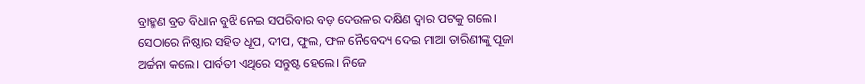ବ୍ରାହ୍ମଣ ବ୍ରତ ବିଧାନ ବୁଝି ନେଇ ସପରିବାର ବଡ଼ ଦେଉଳର ଦକ୍ଷିଣ ଦ୍ୱାର ପଟକୁ ଗଲେ। ସେଠାରେ ନିଷ୍ଠାର ସହିତ ଧୂପ, ଦୀପ, ଫୁଲ, ଫଳ ନୈବେଦ୍ୟ ଦେଇ ମାଆ ତାରିଣୀଙ୍କୁ ପୂଜା ଅର୍ଚ୍ଚନା କଲେ। ପାର୍ବତୀ ଏଥିରେ ସନ୍ତୁଷ୍ଟ ହେଲେ। ନିଜେ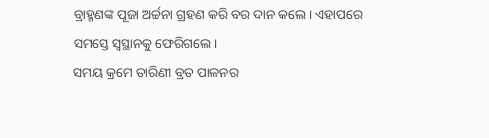ବ୍ରାହ୍ମଣଙ୍କ ପୂଜା ଅର୍ଚ୍ଚନା ଗ୍ରହଣ କରି ବର ଦାନ କଲେ। ଏହାପରେ ସମସ୍ତେ ସ୍ୱସ୍ଥାନକୁ ଫେରିଗଲେ।
ସମୟ କ୍ରମେ ତାରିଣୀ ବ୍ରତ ପାଳନର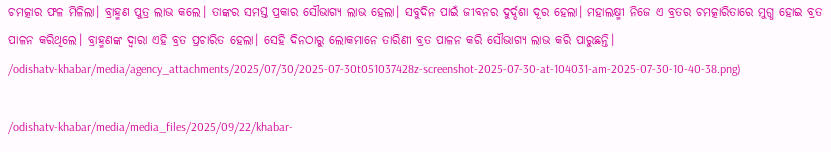ଚମତ୍କାର ଫଳ ମିଳିଲା। ବ୍ରାହ୍ମଣ ପୁତ୍ର ଲାଭ କଲେ। ତାଙ୍କର ସମସ୍ତ ପ୍ରକାର ସୌଭାଗ୍ୟ ଲାଭ ହେଲା। ସବୁଦିନ ପାଇଁ ଜୀବନର ଦୁର୍ଦ୍ଦଶା ଦୂର ହେଲା। ମହାଲକ୍ଷ୍ମୀ ନିଜେ ଏ ବ୍ରତର ଚମତ୍କାରିତାରେ ମୁଗ୍ଧ ହୋଇ ବ୍ରତ ପାଳନ କରିଥିଲେ। ବ୍ରାହ୍ମଣଙ୍କ ଦ୍ୱାରା ଏହି ବ୍ରତ ପ୍ରଚାରିତ ହେଲା। ସେହି ଦିନଠାରୁ ଲୋକମାନେ ତାରିଣୀ ବ୍ରତ ପାଳନ କରି ସୌଭାଗ୍ୟ ଲାଭ କରି ପାରୁଛନ୍ତି।
/odishatv-khabar/media/agency_attachments/2025/07/30/2025-07-30t051037428z-screenshot-2025-07-30-at-104031-am-2025-07-30-10-40-38.png)

/odishatv-khabar/media/media_files/2025/09/22/khabar-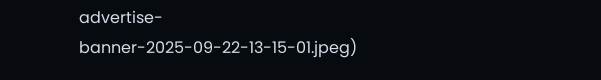advertise-banner-2025-09-22-13-15-01.jpeg)